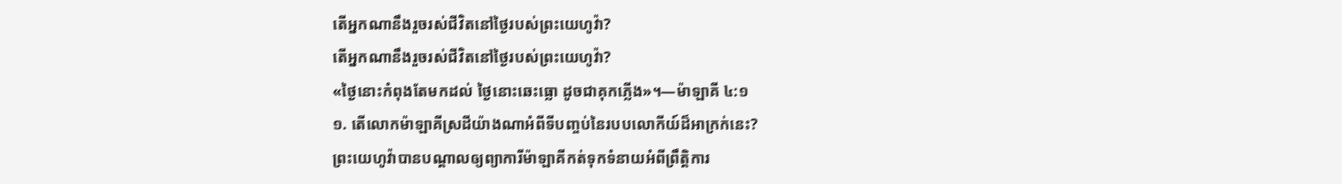តើអ្នកណានឹងរួចរស់ជីវិតនៅថ្ងៃរបស់ព្រះយេហូវ៉ា?
តើអ្នកណានឹងរួចរស់ជីវិតនៅថ្ងៃរបស់ព្រះយេហូវ៉ា?
«ថ្ងៃនោះកំពុងតែមកដល់ ថ្ងៃនោះឆេះធ្លោ ដូចជាគុកភ្លើង»។—ម៉ាឡាគី ៤:១
១. តើលោកម៉ាឡាគីស្រដីយ៉ាងណាអំពីទីបញ្ចប់នៃរបបលោកីយ៍ដ៏អាក្រក់នេះ?
ព្រះយេហូវ៉ាបានបណ្ដាលឲ្យព្យាការីម៉ាឡាគីកត់ទុកទំនាយអំពីព្រឹត្ដិការ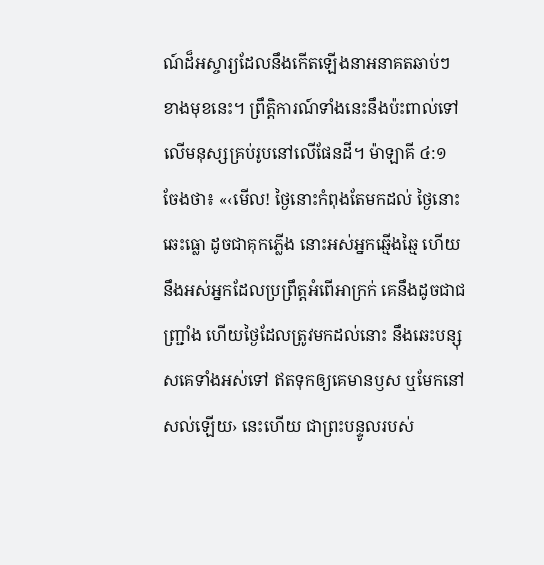ណ៍ដ៏អស្ចារ្យដែលនឹងកើតឡើងនាអនាគតឆាប់ៗខាងមុខនេះ។ ព្រឹត្ដិការណ៍ទាំងនេះនឹងប៉ះពាល់ទៅលើមនុស្សគ្រប់រូបនៅលើផែនដី។ ម៉ាឡាគី ៤:១ ចែងថា៖ «‹មើល! ថ្ងៃនោះកំពុងតែមកដល់ ថ្ងៃនោះឆេះធ្លោ ដូចជាគុកភ្លើង នោះអស់អ្នកឆ្មើងឆ្មៃ ហើយនឹងអស់អ្នកដែលប្រព្រឹត្តអំពើអាក្រក់ គេនឹងដូចជាជញ្ជ្រាំង ហើយថ្ងៃដែលត្រូវមកដល់នោះ នឹងឆេះបន្សុសគេទាំងអស់ទៅ ឥតទុកឲ្យគេមានឫស ឬមែកនៅសល់ឡើយ› នេះហើយ ជាព្រះបន្ទូលរបស់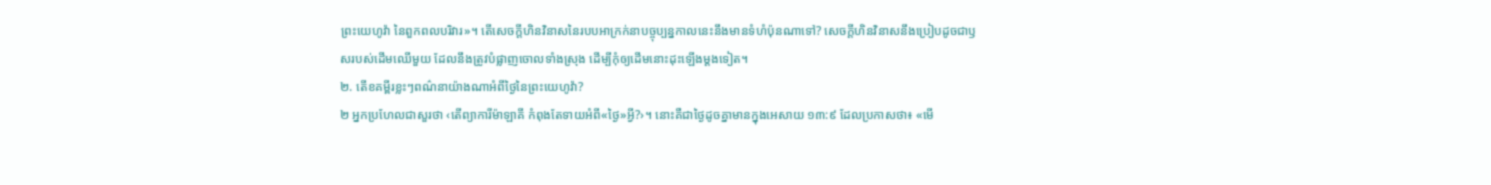ព្រះយេហូវ៉ា នៃពួកពលបរិវារ»។ តើសេចក្ដីហិនវិនាសនៃរបបអាក្រក់នាបច្ចុប្បន្នកាលនេះនឹងមានទំហំប៉ុនណាទៅ? សេចក្ដីហិនវិនាសនឹងប្រៀបដូចជាឫសរបស់ដើមឈើមួយ ដែលនឹងត្រូវបំផ្លាញចោលទាំងស្រុង ដើម្បីកុំឲ្យដើមនោះដុះឡើងម្ដងទៀត។
២. តើខគម្ពីរខ្លះៗពណ៌នាយ៉ាងណាអំពីថ្ងៃនៃព្រះយេហូវ៉ា?
២ អ្នកប្រហែលជាសួរថា ‹តើព្យាការីម៉ាឡាគី កំពុងតែទាយអំពី«ថ្ងៃ»អ្វី?›។ នោះគឺជាថ្ងៃដូចគ្នាមានក្នុងអេសាយ ១៣:៩ ដែលប្រកាសថា៖ «មើ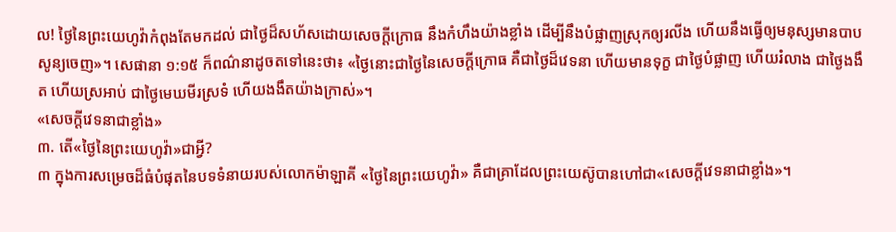ល! ថ្ងៃនៃព្រះយេហូវ៉ាកំពុងតែមកដល់ ជាថ្ងៃដ៏សហ័សដោយសេចក្ដីក្រោធ នឹងកំហឹងយ៉ាងខ្លាំង ដើម្បីនឹងបំផ្លាញស្រុកឲ្យរលីង ហើយនឹងធ្វើឲ្យមនុស្សមានបាបសូន្យចេញ»។ សេផានា ១:១៥ ក៏ពណ៌នាដូចតទៅនេះថា៖ «ថ្ងៃនោះជាថ្ងៃនៃសេចក្ដីក្រោធ គឺជាថ្ងៃដ៏វេទនា ហើយមានទុក្ខ ជាថ្ងៃបំផ្លាញ ហើយរំលាង ជាថ្ងៃងងឹត ហើយស្រអាប់ ជាថ្ងៃមេឃមីរស្រទំ ហើយងងឹតយ៉ាងក្រាស់»។
«សេចក្ដីវេទនាជាខ្លាំង»
៣. តើ«ថ្ងៃនៃព្រះយេហូវ៉ា»ជាអ្វី?
៣ ក្នុងការសម្រេចដ៏ធំបំផុតនៃបទទំនាយរបស់លោកម៉ាឡាគី «ថ្ងៃនៃព្រះយេហូវ៉ា» គឺជាគ្រាដែលព្រះយេស៊ូបានហៅជា«សេចក្ដីវេទនាជាខ្លាំង»។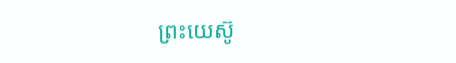ព្រះយេស៊ូ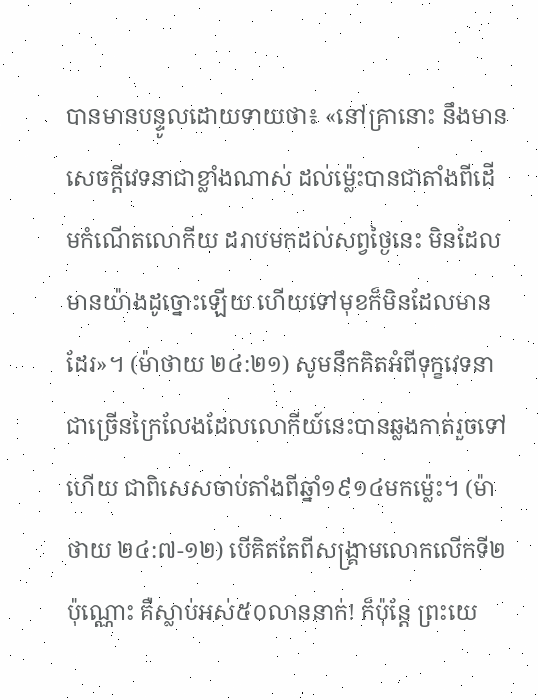បានមានបន្ទូលដោយទាយថា៖ «នៅគ្រានោះ នឹងមានសេចក្ដីវេទនាជាខ្លាំងណាស់ ដល់ម្ល៉េះបានជាតាំងពីដើមកំណើតលោកីយ ដរាបមកដល់សព្វថ្ងៃនេះ មិនដែលមានយ៉ាងដូច្នោះឡើយ ហើយទៅមុខក៏មិនដែលមានដែរ»។ (ម៉ាថាយ ២៤:២១) សូមនឹកគិតអំពីទុក្ខវេទនាជាច្រើនក្រៃលែងដែលលោកីយ៍នេះបានឆ្លងកាត់រួចទៅហើយ ជាពិសេសចាប់តាំងពីឆ្នាំ១៩១៤មកម្ល៉េះ។ (ម៉ាថាយ ២៤:៧-១២) បើគិតតែពីសង្គ្រាមលោកលើកទី២ប៉ុណ្ណោះ គឺស្លាប់អស់៥០លាននាក់! ក៏ប៉ុន្តែ ព្រះយេ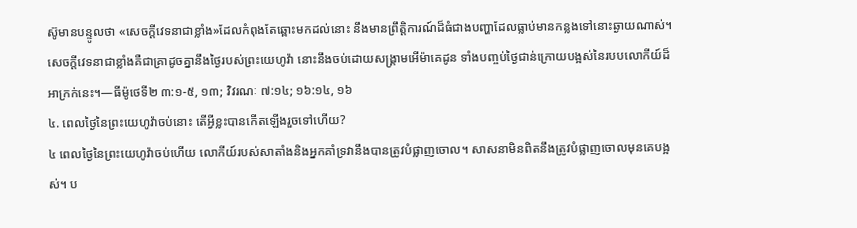ស៊ូមានបន្ទូលថា «សេចក្ដីវេទនាជាខ្លាំង»ដែលកំពុងតែឆ្ពោះមកដល់នោះ នឹងមានព្រឹត្ដិការណ៍ដ៏ធំជាងបញ្ហាដែលធ្លាប់មានកន្លងទៅនោះឆ្ងាយណាស់។ សេចក្ដីវេទនាជាខ្លាំងគឺជាគ្រាដូចគ្នានឹងថ្ងៃរបស់ព្រះយេហូវ៉ា នោះនឹងចប់ដោយសង្គ្រាមអើម៉ាគេដូន ទាំងបញ្ចប់ថ្ងៃជាន់ក្រោយបង្អស់នៃរបបលោកីយ៍ដ៏អាក្រក់នេះ។—ធីម៉ូថេទី២ ៣:១-៥, ១៣; វិវរណៈ ៧:១៤; ១៦:១៤, ១៦
៤. ពេលថ្ងៃនៃព្រះយេហូវ៉ាចប់នោះ តើអ្វីខ្លះបានកើតឡើងរួចទៅហើយ?
៤ ពេលថ្ងៃនៃព្រះយេហូវ៉ាចប់ហើយ លោកីយ៍របស់សាតាំងនិងអ្នកគាំទ្រវានឹងបានត្រូវបំផ្លាញចោល។ សាសនាមិនពិតនឹងត្រូវបំផ្លាញចោលមុនគេបង្អស់។ ប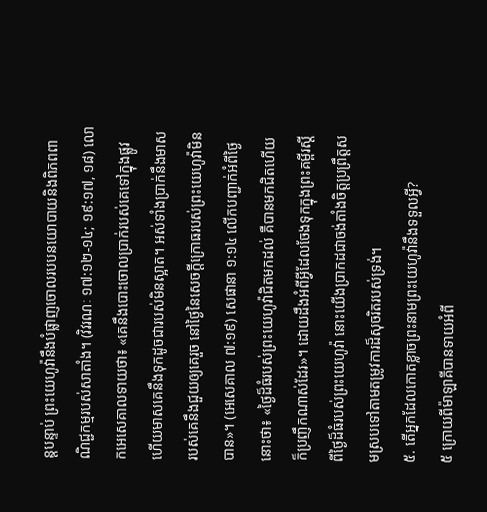ន្តបន្ទាប់ ព្រះយេហូវ៉ានឹងបំផ្លាញចោលរបបនយោបាយនិងពិភពពាណិជ្ជកម្មរបស់សាតាំង។ (វិវរណៈ ១៧:១២-១៤; ១៩:១៧, ១៨) លោកអេសេគាលទាយថា៖ «គេនឹងបោះចោលប្រាក់របស់គេទៅក្នុងផ្លូវ ហើយមាសគេនឹងទុកដូចជារបស់មិនស្អាត។ អស់ទាំងប្រាក់នឹងមាសរបស់គេនឹងជួយឲ្យគេរួច នៅថ្ងៃនៃសេចក្ដីក្រោធរបស់ព្រះយេហូវ៉ាមិនបាន»។ (អេសេគាល ៧:១៩) សេផានា ១:១៤ លើកបញ្ជាក់អំពីថ្ងៃនោះថា៖ «ថ្ងៃដ៏ធំរបស់ព្រះយេហូវ៉ាជិតមកដល់ គឺបានមកជិតហើយ ក៏ប្រញឹកណាស់ដែរ»។ ដោយដឹងអំពីអ្វីដែលចែងទុកក្នុងព្រះគម្ពីរស្តីពីថ្ងៃដ៏ធំរបស់ព្រះយេហូវ៉ា នោះយើងប្រាកដជាចង់តាំងចិត្តប្រព្រឹត្តសមស្របទៅតាមតម្រូវការដ៏សុចរិតរបស់ទ្រង់។
៥. តើអ្នកដែលកោតខ្លាចព្រះនាមព្រះយេហូវ៉ានឹងទទួលអ្វី?
៥ ក្រោយពីម៉ាឡាគីបានទាយអំពី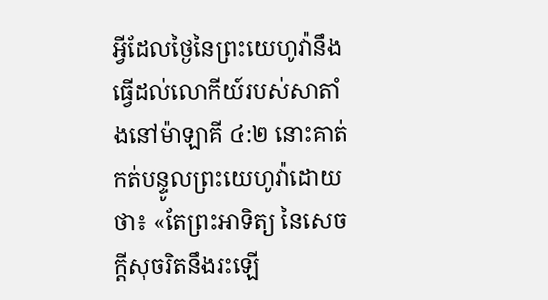អ្វីដែលថ្ងៃនៃព្រះយេហូវ៉ានឹងធ្វើដល់លោកីយ៍របស់សាតាំងនៅម៉ាឡាគី ៤:២ នោះគាត់កត់បន្ទូលព្រះយេហូវ៉ាដោយថា៖ «តែព្រះអាទិត្យ នៃសេចក្ដីសុចរិតនឹងរះឡើ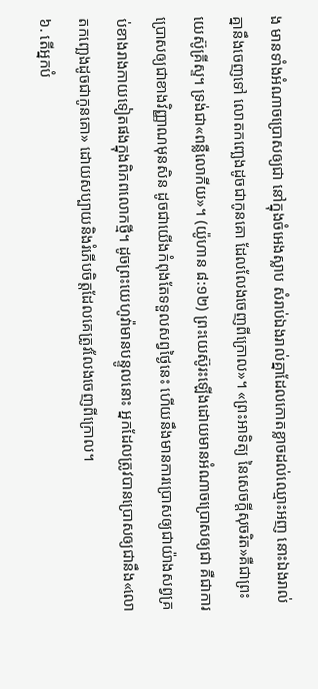ង មានទាំងអំណាចប្រោសឲ្យជា នៅក្នុងចំអេងស្លាប សំរាប់ឯងរាល់គ្នាដែលកោតខ្លាចដល់ឈ្មោះអញ នោះឯងរាល់គ្នានឹងចេញទៅ លោតកញ្ឆេងដូចជាកូនគោ ដែលលែងចេញពីក្រោល»។ «ព្រះអាទិត្យ នៃសេចក្ដីសុចរិត»គឺជាព្រះយេស៊ូគ្រីស្ទ។ ទ្រង់ជា«ពន្លឺលោកីយ»។ (យ៉ូហាន ៨:១២) ព្រះយេស៊ូរះឡើងដោយមានអំណាចប្រោសឲ្យជា គឺជាការប្រោសឲ្យជាខាងវិញ្ញាណមុនសិន ដូចជាយើងកំពុងតែទទួលសព្វថ្ងៃនេះ ហើយនឹងមានការប្រោសឲ្យជាយ៉ាងសព្វគ្រប់ខាងរាងកាយទៀតផងក្នុងពិភពលោកថ្មី។ ដូចព្រះយេហូវ៉ាមានបន្ទូលនោះ អ្នកដែលត្រូវបានប្រោសឲ្យជានឹង«លោតកញ្ឆេងដូចជាកូនគោ» ដោយសប្បាយនិងរំភើបចិត្តដែលគេត្រូវលែងចេញពីក្រោល។
៦. តើអ្នកបំ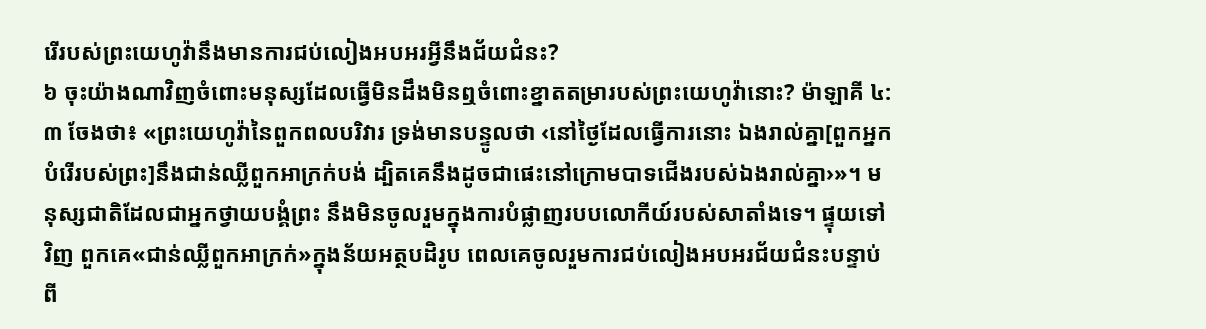រើរបស់ព្រះយេហូវ៉ានឹងមានការជប់លៀងអបអរអ្វីនឹងជ័យជំនះ?
៦ ចុះយ៉ាងណាវិញចំពោះមនុស្សដែលធ្វើមិនដឹងមិនឮចំពោះខ្នាតតម្រារបស់ព្រះយេហូវ៉ានោះ? ម៉ាឡាគី ៤:៣ ចែងថា៖ «ព្រះយេហូវ៉ានៃពួកពលបរិវារ ទ្រង់មានបន្ទូលថា ‹នៅថ្ងៃដែលធ្វើការនោះ ឯងរាល់គ្នា[ពួកអ្នកបំរើរបស់ព្រះ]នឹងជាន់ឈ្លីពួកអាក្រក់បង់ ដ្បិតគេនឹងដូចជាផេះនៅក្រោមបាទជើងរបស់ឯងរាល់គ្នា›»។ មនុស្សជាតិដែលជាអ្នកថ្វាយបង្គំព្រះ នឹងមិនចូលរួមក្នុងការបំផ្លាញរបបលោកីយ៍របស់សាតាំងទេ។ ផ្ទុយទៅវិញ ពួកគេ«ជាន់ឈ្លីពួកអាក្រក់»ក្នុងន័យអត្ថបដិរូប ពេលគេចូលរួមការជប់លៀងអបអរជ័យជំនះបន្ទាប់ពី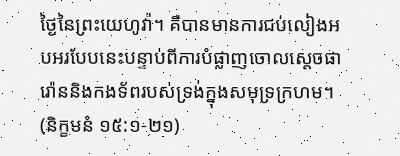ថ្ងៃនៃព្រះយេហូវ៉ា។ គឺបានមានការជប់លៀងអបអរបែបនេះបន្ទាប់ពីការបំផ្លាញចោលស្តេចផារ៉ោននិងកងទ័ពរបស់ទ្រង់ក្នុងសមុទ្រក្រហម។ (និក្ខមនំ ១៥:១-២១)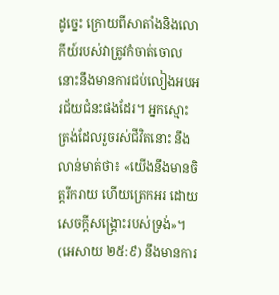ដូច្នេះ ក្រោយពីសាតាំងនិងលោកីយ៍របស់វាត្រូវកំចាត់ចោល នោះនឹងមានការជប់លៀងអបអរជ័យជំនះផងដែរ។ អ្នកស្មោះត្រង់ដែលរួចរស់ជីវិតនោះ នឹងលាន់មាត់ថា៖ «យើងនឹងមានចិត្តរីករាយ ហើយត្រេកអរ ដោយសេចក្ដីសង្គ្រោះរបស់ទ្រង់»។ (អេសាយ ២៥:៩) នឹងមានការ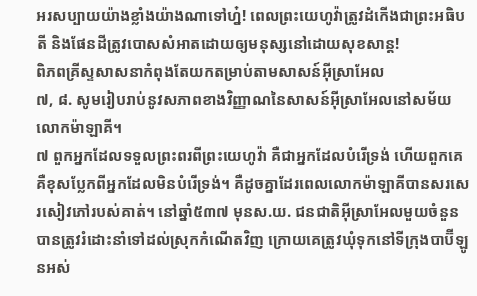អរសប្បាយយ៉ាងខ្លាំងយ៉ាងណាទៅហ្ន៎! ពេលព្រះយេហូវ៉ាត្រូវដំកើងជាព្រះអធិបតី និងផែនដីត្រូវបោសសំអាតដោយឲ្យមនុស្សនៅដោយសុខសាន្ត!
ពិភពគ្រីស្ទសាសនាកំពុងតែយកតម្រាប់តាមសាសន៍អ៊ីស្រាអែល
៧, ៨. សូមរៀបរាប់នូវសភាពខាងវិញ្ញាណនៃសាសន៍អ៊ីស្រាអែលនៅសម័យលោកម៉ាឡាគី។
៧ ពួកអ្នកដែលទទួលព្រះពរពីព្រះយេហូវ៉ា គឺជាអ្នកដែលបំរើទ្រង់ ហើយពួកគេគឺខុសប្លែកពីអ្នកដែលមិនបំរើទ្រង់។ គឺដូចគ្នាដែរពេលលោកម៉ាឡាគីបានសរសេរសៀវភៅរបស់គាត់។ នៅឆ្នាំ៥៣៧ មុនស.យ. ជនជាតិអ៊ីស្រាអែលមួយចំនួនបានត្រូវរំដោះនាំទៅដល់ស្រុកកំណើតវិញ ក្រោយគេត្រូវឃុំទុកនៅទីក្រុងបាប៊ីឡូនអស់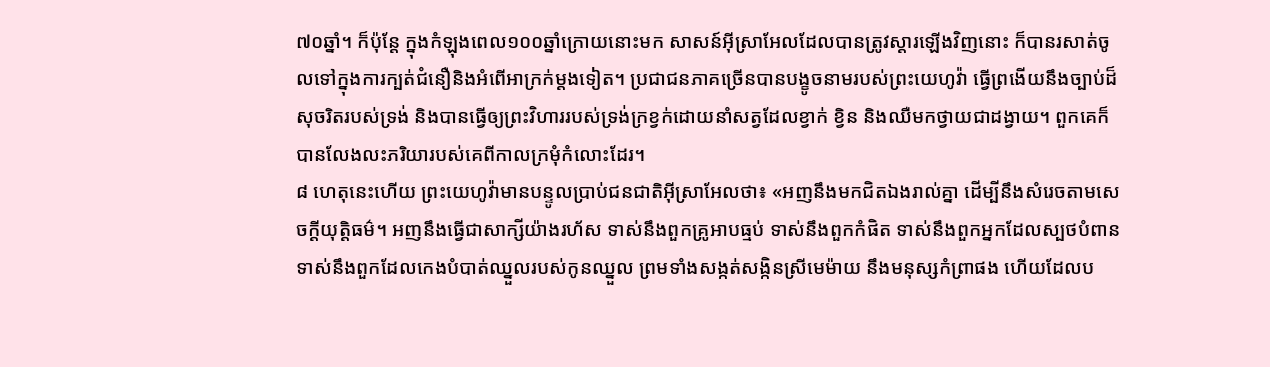៧០ឆ្នាំ។ ក៏ប៉ុន្តែ ក្នុងកំឡុងពេល១០០ឆ្នាំក្រោយនោះមក សាសន៍អ៊ីស្រាអែលដែលបានត្រូវស្ដារឡើងវិញនោះ ក៏បានរសាត់ចូលទៅក្នុងការក្បត់ជំនឿនិងអំពើអាក្រក់ម្ដងទៀត។ ប្រជាជនភាគច្រើនបានបង្ខូចនាមរបស់ព្រះយេហូវ៉ា ធ្វើព្រងើយនឹងច្បាប់ដ៏សុចរិតរបស់ទ្រង់ និងបានធ្វើឲ្យព្រះវិហាររបស់ទ្រង់ក្រខ្វក់ដោយនាំសត្វដែលខ្វាក់ ខ្វិន និងឈឺមកថ្វាយជាដង្វាយ។ ពួកគេក៏បានលែងលះភរិយារបស់គេពីកាលក្រមុំកំលោះដែរ។
៨ ហេតុនេះហើយ ព្រះយេហូវ៉ាមានបន្ទូលប្រាប់ជនជាតិអ៊ីស្រាអែលថា៖ «អញនឹងមកជិតឯងរាល់គ្នា ដើម្បីនឹងសំរេចតាមសេចក្ដីយុត្ដិធម៌។ អញនឹងធ្វើជាសាក្សីយ៉ាងរហ័ស ទាស់នឹងពួកគ្រូអាបធ្មប់ ទាស់នឹងពួកកំផិត ទាស់នឹងពួកអ្នកដែលស្បថបំពាន ទាស់នឹងពួកដែលកេងបំបាត់ឈ្នួលរបស់កូនឈ្នួល ព្រមទាំងសង្កត់សង្កិនស្រីមេម៉ាយ នឹងមនុស្សកំព្រាផង ហើយដែលប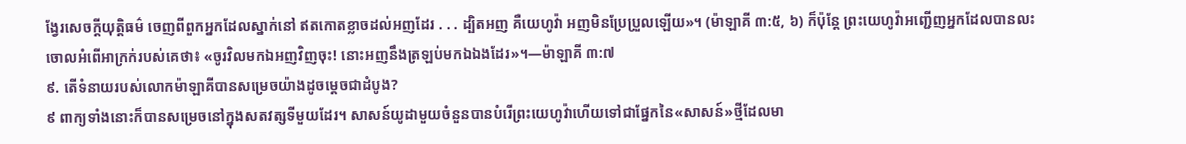ង្វែរសេចក្ដីយុត្ដិធម៌ ចេញពីពួកអ្នកដែលស្នាក់នៅ ឥតកោតខ្លាចដល់អញដែរ . . . ដ្បិតអញ គឺយេហូវ៉ា អញមិនប្រែប្រួលឡើយ»។ (ម៉ាឡាគី ៣:៥, ៦) ក៏ប៉ុន្តែ ព្រះយេហូវ៉ាអញ្ជើញអ្នកដែលបានលះចោលអំពើអាក្រក់របស់គេថា៖ «ចូរវិលមកឯអញវិញចុះ! នោះអញនឹងត្រឡប់មកឯឯងដែរ»។—ម៉ាឡាគី ៣:៧
៩. តើទំនាយរបស់លោកម៉ាឡាគីបានសម្រេចយ៉ាងដូចម្ដេចជាដំបូង?
៩ ពាក្យទាំងនោះក៏បានសម្រេចនៅក្នុងសតវត្សទីមួយដែរ។ សាសន៍យូដាមួយចំនួនបានបំរើព្រះយេហូវ៉ាហើយទៅជាផ្នែកនៃ«សាសន៍»ថ្មីដែលមា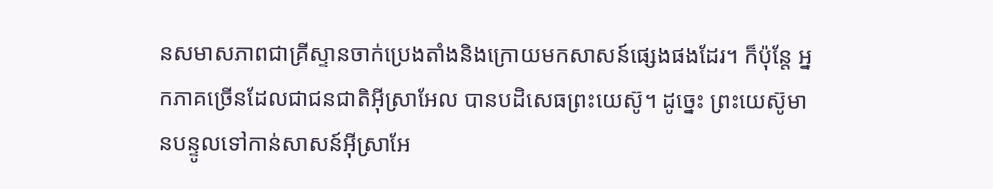នសមាសភាពជាគ្រីស្ទានចាក់ប្រេងតាំងនិងក្រោយមកសាសន៍ផ្សេងផងដែរ។ ក៏ប៉ុន្តែ អ្នកភាគច្រើនដែលជាជនជាតិអ៊ីស្រាអែល បានបដិសេធព្រះយេស៊ូ។ ដូច្នេះ ព្រះយេស៊ូមានបន្ទូលទៅកាន់សាសន៍អ៊ីស្រាអែ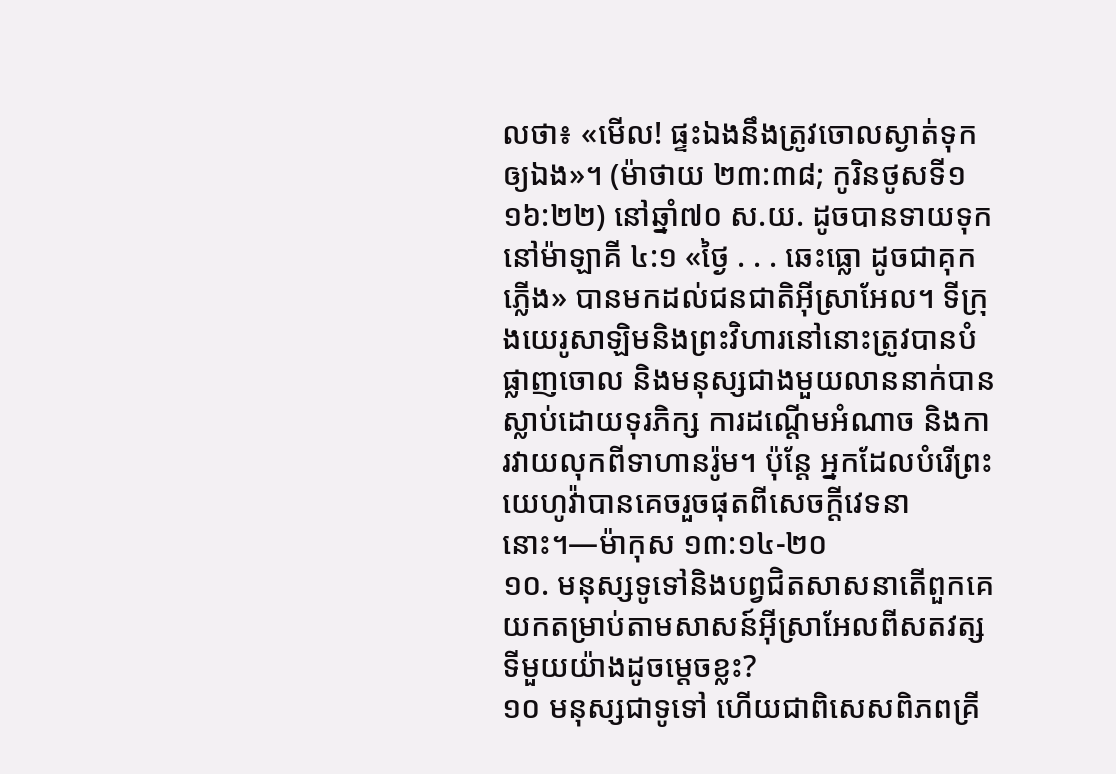លថា៖ «មើល! ផ្ទះឯងនឹងត្រូវចោលស្ងាត់ទុកឲ្យឯង»។ (ម៉ាថាយ ២៣:៣៨; កូរិនថូសទី១ ១៦:២២) នៅឆ្នាំ៧០ ស.យ. ដូចបានទាយទុកនៅម៉ាឡាគី ៤:១ «ថ្ងៃ . . . ឆេះធ្លោ ដូចជាគុកភ្លើង» បានមកដល់ជនជាតិអ៊ីស្រាអែល។ ទីក្រុងយេរូសាឡិមនិងព្រះវិហារនៅនោះត្រូវបានបំផ្លាញចោល និងមនុស្សជាងមួយលាននាក់បានស្លាប់ដោយទុរភិក្ស ការដណ្ដើមអំណាច និងការវាយលុកពីទាហានរ៉ូម។ ប៉ុន្តែ អ្នកដែលបំរើព្រះយេហូវ៉ាបានគេចរួចផុតពីសេចក្ដីវេទនានោះ។—ម៉ាកុស ១៣:១៤-២០
១០. មនុស្សទូទៅនិងបព្វជិតសាសនាតើពួកគេយកតម្រាប់តាមសាសន៍អ៊ីស្រាអែលពីសតវត្សទីមួយយ៉ាងដូចម្ដេចខ្លះ?
១០ មនុស្សជាទូទៅ ហើយជាពិសេសពិភពគ្រី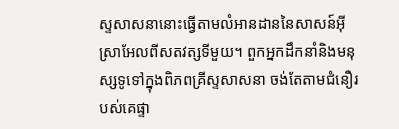ស្ទសាសនានោះធ្វើតាមលំអានដាននៃសាសន៍អ៊ីស្រាអែលពីសតវត្សទីមួយ។ ពួកអ្នកដឹកនាំនិងមនុស្សទូទៅក្នុងពិភពគ្រីស្ទសាសនា ចង់តែតាមជំនឿរបស់គេផ្ទា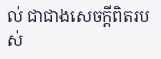ល់ ជាជាងសេចក្ដីពិតរបស់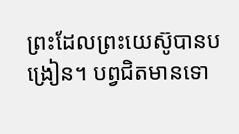ព្រះដែលព្រះយេស៊ូបានបង្រៀន។ បព្វជិតមានទោ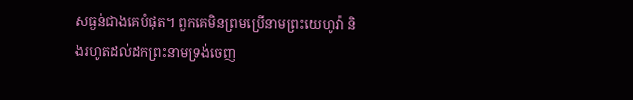សធ្ងន់ជាងគេបំផុត។ ពួកគេមិនព្រមប្រើនាមព្រះយេហូវ៉ា និងរហូតដល់ដកព្រះនាមទ្រង់ចេញ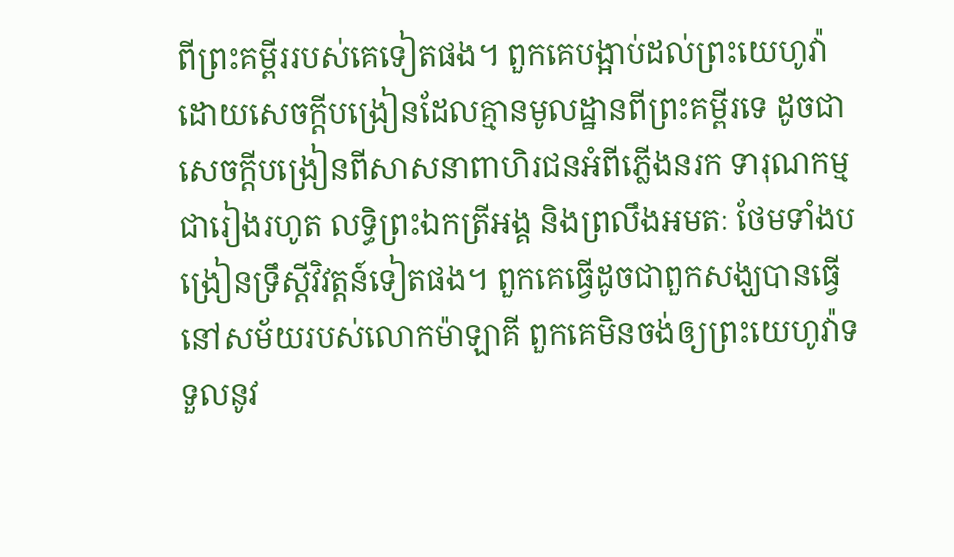ពីព្រះគម្ពីររបស់គេទៀតផង។ ពួកគេបង្អាប់ដល់ព្រះយេហូវ៉ាដោយសេចក្ដីបង្រៀនដែលគ្មានមូលដ្ឋានពីព្រះគម្ពីរទេ ដូចជាសេចក្ដីបង្រៀនពីសាសនាពាហិរជនអំពីភ្លើងនរក ទារុណកម្មជារៀងរហូត លទ្ធិព្រះឯកត្រីអង្គ និងព្រលឹងអមតៈ ថែមទាំងបង្រៀនទ្រឹស្តីវិវត្តន៍ទៀតផង។ ពួកគេធ្វើដូចជាពួកសង្ឃបានធ្វើនៅសម័យរបស់លោកម៉ាឡាគី ពួកគេមិនចង់ឲ្យព្រះយេហូវ៉ាទទួលនូវ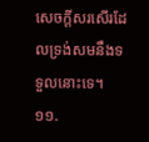សេចក្ដីសរសើរដែលទ្រង់សមនឹងទទួលនោះទេ។
១១.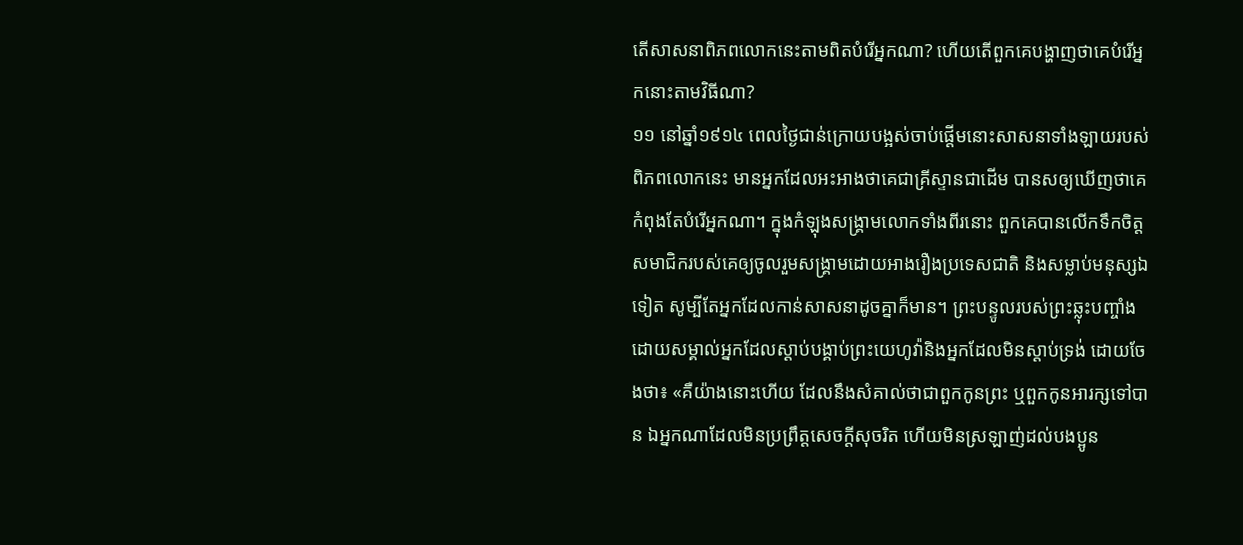តើសាសនាពិភពលោកនេះតាមពិតបំរើអ្នកណា? ហើយតើពួកគេបង្ហាញថាគេបំរើអ្នកនោះតាមវិធីណា?
១១ នៅឆ្នាំ១៩១៤ ពេលថ្ងៃជាន់ក្រោយបង្អស់ចាប់ផ្ដើមនោះសាសនាទាំងឡាយរបស់ពិភពលោកនេះ មានអ្នកដែលអះអាងថាគេជាគ្រីស្ទានជាដើម បានសឲ្យឃើញថាគេកំពុងតែបំរើអ្នកណា។ ក្នុងកំឡុងសង្គ្រាមលោកទាំងពីរនោះ ពួកគេបានលើកទឹកចិត្តសមាជិករបស់គេឲ្យចូលរួមសង្គ្រាមដោយអាងរឿងប្រទេសជាតិ និងសម្លាប់មនុស្សឯទៀត សូម្បីតែអ្នកដែលកាន់សាសនាដូចគ្នាក៏មាន។ ព្រះបន្ទូលរបស់ព្រះឆ្លុះបញ្ចាំងដោយសម្គាល់អ្នកដែលស្ដាប់បង្គាប់ព្រះយេហូវ៉ានិងអ្នកដែលមិនស្ដាប់ទ្រង់ ដោយចែងថា៖ «គឺយ៉ាងនោះហើយ ដែលនឹងសំគាល់ថាជាពួកកូនព្រះ ឬពួកកូនអារក្សទៅបាន ឯអ្នកណាដែលមិនប្រព្រឹត្តសេចក្ដីសុចរិត ហើយមិនស្រឡាញ់ដល់បងប្អូន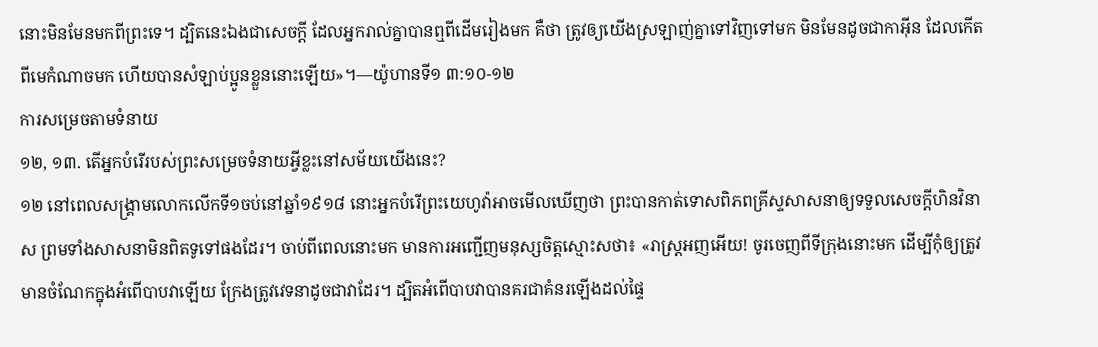នោះមិនមែនមកពីព្រះទេ។ ដ្បិតនេះឯងជាសេចក្ដី ដែលអ្នករាល់គ្នាបានឮពីដើមរៀងមក គឺថា ត្រូវឲ្យយើងស្រឡាញ់គ្នាទៅវិញទៅមក មិនមែនដូចជាកាអ៊ីន ដែលកើតពីមេកំណាចមក ហើយបានសំឡាប់ប្អូនខ្លួននោះឡើយ»។—យ៉ូហានទី១ ៣:១០-១២
ការសម្រេចតាមទំនាយ
១២, ១៣. តើអ្នកបំរើរបស់ព្រះសម្រេចទំនាយអ្វីខ្លះនៅសម័យយើងនេះ?
១២ នៅពេលសង្គ្រាមលោកលើកទី១ចប់នៅឆ្នាំ១៩១៨ នោះអ្នកបំរើព្រះយេហូវ៉ាអាចមើលឃើញថា ព្រះបានកាត់ទោសពិភពគ្រីស្ទសាសនាឲ្យទទួលសេចក្ដីហិនវិនាស ព្រមទាំងសាសនាមិនពិតទូទៅផងដែរ។ ចាប់ពីពេលនោះមក មានការអញ្ជើញមនុស្សចិត្តស្មោះសថា៖ «រាស្ត្រអញអើយ! ចូរចេញពីទីក្រុងនោះមក ដើម្បីកុំឲ្យត្រូវមានចំណែកក្នុងអំពើបាបវាឡើយ ក្រែងត្រូវវេទនាដូចជាវាដែរ។ ដ្បិតអំពើបាបវាបានគរជាគំនរឡើងដល់ផ្ទៃ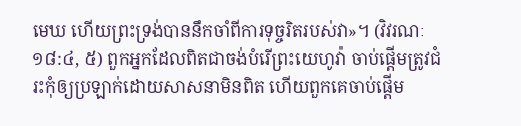មេឃ ហើយព្រះទ្រង់បាននឹកចាំពីការទុច្ចរិតរបស់វា»។ (វិវរណៈ ១៨:៤, ៥) ពួកអ្នកដែលពិតជាចង់បំរើព្រះយេហូវ៉ា ចាប់ផ្ដើមត្រូវជំរះកុំឲ្យប្រឡាក់ដោយសាសនាមិនពិត ហើយពួកគេចាប់ផ្ដើម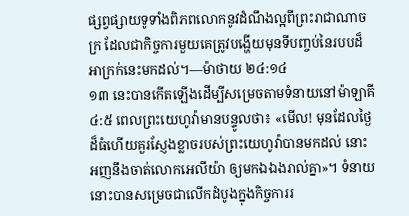ផ្សព្វផ្សាយទូទាំងពិភពលោកនូវដំណឹងល្អពីព្រះរាជាណាចក្រ ដែលជាកិច្ចការមួយគេត្រូវបង្ហើយមុនទីបញ្ចប់នៃរបបដ៏អាក្រក់នេះមកដល់។—ម៉ាថាយ ២៤:១៤
១៣ នេះបានកើតឡើងដើម្បីសម្រេចតាមទំនាយនៅម៉ាឡាគី ៤:៥ ពេលព្រះយេហូវ៉ាមានបន្ទូលថា៖ «មើល! មុនដែលថ្ងៃដ៏ធំហើយគួរស្ញែងខ្លាចរបស់ព្រះយេហូវ៉ាបានមកដល់ នោះអញនឹងចាត់លោកអេលីយ៉ា ឲ្យមកឯឯងរាល់គ្នា»។ ទំនាយនោះបានសម្រេចជាលើកដំបូងក្នុងកិច្ចការរ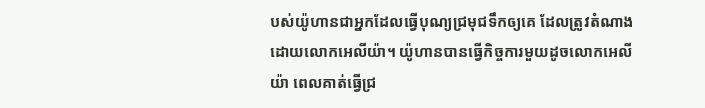បស់យ៉ូហានជាអ្នកដែលធ្វើបុណ្យជ្រមុជទឹកឲ្យគេ ដែលត្រូវតំណាងដោយលោកអេលីយ៉ា។ យ៉ូហានបានធ្វើកិច្ចការមួយដូចលោកអេលីយ៉ា ពេលគាត់ធ្វើជ្រ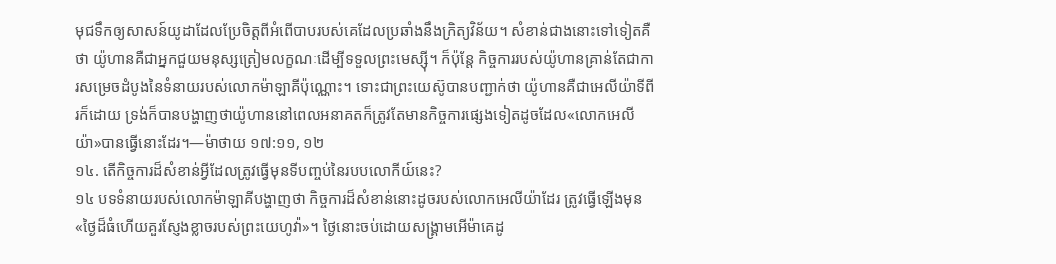មុជទឹកឲ្យសាសន៍យូដាដែលប្រែចិត្តពីអំពើបាបរបស់គេដែលប្រឆាំងនឹងក្រិត្យវិន័យ។ សំខាន់ជាងនោះទៅទៀតគឺថា យ៉ូហានគឺជាអ្នកជួយមនុស្សត្រៀមលក្ខណៈដើម្បីទទួលព្រះមេស្ស៊ី។ ក៏ប៉ុន្តែ កិច្ចការរបស់យ៉ូហានគ្រាន់តែជាការសម្រេចដំបូងនៃទំនាយរបស់លោកម៉ាឡាគីប៉ុណ្ណោះ។ ទោះជាព្រះយេស៊ូបានបញ្ជាក់ថា យ៉ូហានគឺជាអេលីយ៉ាទីពីរក៏ដោយ ទ្រង់ក៏បានបង្ហាញថាយ៉ូហាននៅពេលអនាគតក៏ត្រូវតែមានកិច្ចការផ្សេងទៀតដូចដែល«លោកអេលីយ៉ា»បានធ្វើនោះដែរ។—ម៉ាថាយ ១៧:១១, ១២
១៤. តើកិច្ចការដ៏សំខាន់អ្វីដែលត្រូវធ្វើមុនទីបញ្ចប់នៃរបបលោកីយ៍នេះ?
១៤ បទទំនាយរបស់លោកម៉ាឡាគីបង្ហាញថា កិច្ចការដ៏សំខាន់នោះដូចរបស់លោកអេលីយ៉ាដែរ ត្រូវធ្វើឡើងមុន«ថ្ងៃដ៏ធំហើយគួរស្ញែងខ្លាចរបស់ព្រះយេហូវ៉ា»។ ថ្ងៃនោះចប់ដោយសង្គ្រាមអើម៉ាគេដូ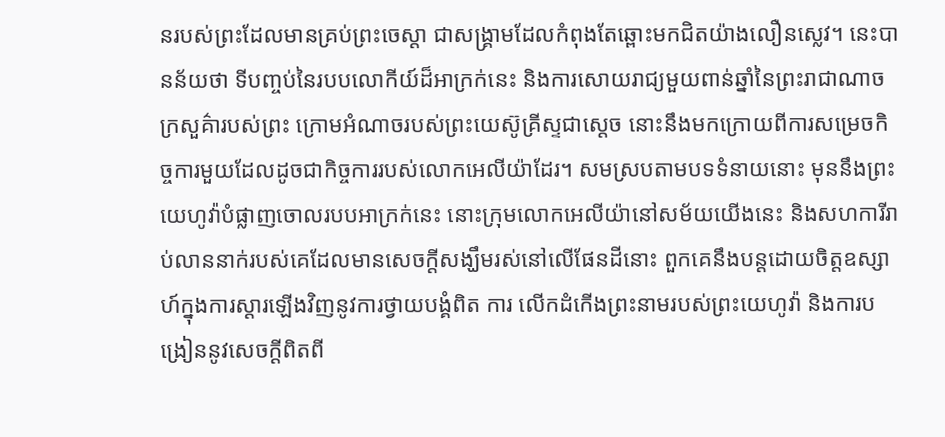នរបស់ព្រះដែលមានគ្រប់ព្រះចេស្ដា ជាសង្គ្រាមដែលកំពុងតែឆ្ពោះមកជិតយ៉ាងលឿនស្លេវ។ នេះបានន័យថា ទីបញ្ចប់នៃរបបលោកីយ៍ដ៏អាក្រក់នេះ និងការសោយរាជ្យមួយពាន់ឆ្នាំនៃព្រះរាជាណាចក្រសួគ៌ារបស់ព្រះ ក្រោមអំណាចរបស់ព្រះយេស៊ូគ្រីស្ទជាស្តេច នោះនឹងមកក្រោយពីការសម្រេចកិច្ចការមួយដែលដូចជាកិច្ចការរបស់លោកអេលីយ៉ាដែរ។ សមស្របតាមបទទំនាយនោះ មុននឹងព្រះយេហូវ៉ាបំផ្លាញចោលរបបអាក្រក់នេះ នោះក្រុមលោកអេលីយ៉ានៅសម័យយើងនេះ និងសហការីរាប់លាននាក់របស់គេដែលមានសេចក្ដីសង្ឃឹមរស់នៅលើផែនដីនោះ ពួកគេនឹងបន្តដោយចិត្តឧស្សាហ៍ក្នុងការស្ដារឡើងវិញនូវការថ្វាយបង្គំពិត ការ លើកដំកើងព្រះនាមរបស់ព្រះយេហូវ៉ា និងការបង្រៀននូវសេចក្ដីពិតពី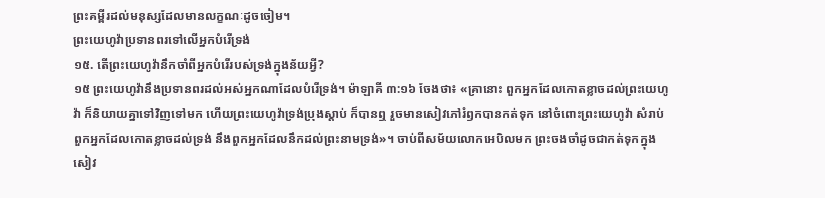ព្រះគម្ពីរដល់មនុស្សដែលមានលក្ខណៈដូចចៀម។
ព្រះយេហូវ៉ាប្រទានពរទៅលើអ្នកបំរើទ្រង់
១៥. តើព្រះយេហូវ៉ានឹកចាំពីអ្នកបំរើរបស់ទ្រង់ក្នុងន័យអ្វី?
១៥ ព្រះយេហូវ៉ានឹងប្រទានពរដល់អស់អ្នកណាដែលបំរើទ្រង់។ ម៉ាឡាគី ៣:១៦ ចែងថា៖ «គ្រានោះ ពួកអ្នកដែលកោតខ្លាចដល់ព្រះយេហូវ៉ា ក៏និយាយគ្នាទៅវិញទៅមក ហើយព្រះយេហូវ៉ាទ្រង់ប្រុងស្ដាប់ ក៏បានឮ រួចមានសៀវភៅរំឭកបានកត់ទុក នៅចំពោះព្រះយេហូវ៉ា សំរាប់ពួកអ្នកដែលកោតខ្លាចដល់ទ្រង់ នឹងពួកអ្នកដែលនឹកដល់ព្រះនាមទ្រង់»។ ចាប់ពីសម័យលោកអេបិលមក ព្រះចងចាំដូចជាកត់ទុកក្នុងសៀវ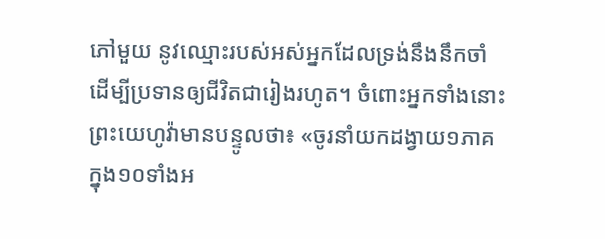ភៅមួយ នូវឈ្មោះរបស់អស់អ្នកដែលទ្រង់នឹងនឹកចាំដើម្បីប្រទានឲ្យជីវិតជារៀងរហូត។ ចំពោះអ្នកទាំងនោះ ព្រះយេហូវ៉ាមានបន្ទូលថា៖ «ចូរនាំយកដង្វាយ១ភាគក្នុង១០ទាំងអ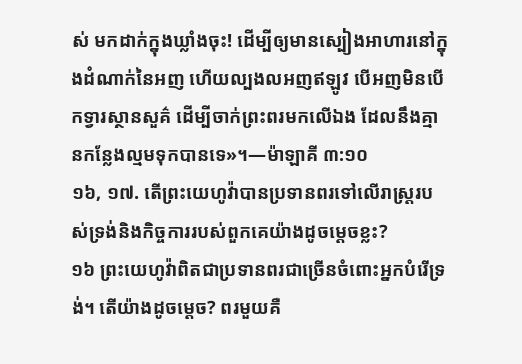ស់ មកដាក់ក្នុងឃ្លាំងចុះ! ដើម្បីឲ្យមានស្បៀងអាហារនៅក្នុងដំណាក់នៃអញ ហើយល្បងលអញឥឡូវ បើអញមិនបើកទ្វារស្ថានសួគ៌ ដើម្បីចាក់ព្រះពរមកលើឯង ដែលនឹងគ្មានកន្លែងល្មមទុកបានទេ»។—ម៉ាឡាគី ៣:១០
១៦, ១៧. តើព្រះយេហូវ៉ាបានប្រទានពរទៅលើរាស្ត្ររបស់ទ្រង់និងកិច្ចការរបស់ពួកគេយ៉ាងដូចម្ដេចខ្លះ?
១៦ ព្រះយេហូវ៉ាពិតជាប្រទានពរជាច្រើនចំពោះអ្នកបំរើទ្រង់។ តើយ៉ាងដូចម្ដេច? ពរមួយគឺ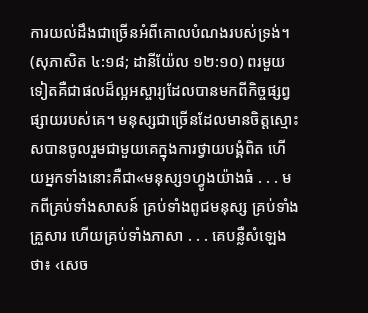ការយល់ដឹងជាច្រើនអំពីគោលបំណងរបស់ទ្រង់។ (សុភាសិត ៤:១៨; ដានីយ៉ែល ១២:១០) ពរមួយទៀតគឺជាផលដ៏ល្អអស្ចារ្យដែលបានមកពីកិច្ចផ្សព្វផ្សាយរបស់គេ។ មនុស្សជាច្រើនដែលមានចិត្តស្មោះសបានចូលរួមជាមួយគេក្នុងការថ្វាយបង្គំពិត ហើយអ្នកទាំងនោះគឺជា«មនុស្ស១ហ្វូងយ៉ាងធំ . . . មកពីគ្រប់ទាំងសាសន៍ គ្រប់ទាំងពូជមនុស្ស គ្រប់ទាំងគ្រួសារ ហើយគ្រប់ទាំងភាសា . . . គេបន្លឺសំឡេងថា៖ ‹សេច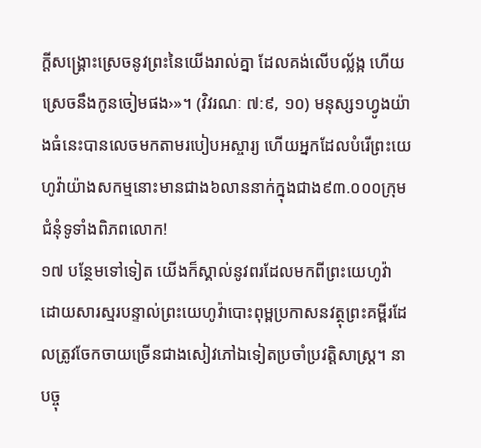ក្ដីសង្គ្រោះស្រេចនូវព្រះនៃយើងរាល់គ្នា ដែលគង់លើបល្ល័ង្ក ហើយស្រេចនឹងកូនចៀមផង›»។ (វិវរណៈ ៧:៩, ១០) មនុស្ស១ហ្វូងយ៉ាងធំនេះបានលេចមកតាមរបៀបអស្ចារ្យ ហើយអ្នកដែលបំរើព្រះយេហូវ៉ាយ៉ាងសកម្មនោះមានជាង៦លាននាក់ក្នុងជាង៩៣.០០០ក្រុមជំនុំទូទាំងពិភពលោក!
១៧ បន្ថែមទៅទៀត យើងក៏ស្គាល់នូវពរដែលមកពីព្រះយេហូវ៉ា ដោយសារស្មរបន្ទាល់ព្រះយេហូវ៉ាបោះពុម្ពប្រកាសនវត្ថុព្រះគម្ពីរដែលត្រូវចែកចាយច្រើនជាងសៀវភៅឯទៀតប្រចាំប្រវត្ដិសាស្ត្រ។ នាបច្ចុ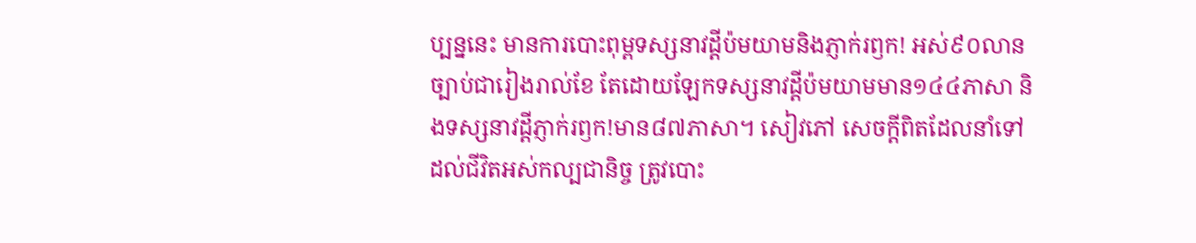ប្បន្ននេះ មានការបោះពុម្ពទស្សនាវដ្ដីប៉មយាមនិងភ្ញាក់រឭក! អស់៩០លានច្បាប់ជារៀងរាល់ខែ តែដោយឡែកទស្សនាវដ្ដីប៉មយាមមាន១៤៤ភាសា និងទស្សនាវដ្ដីភ្ញាក់រឭក!មាន៨៧ភាសា។ សៀវភៅ សេចក្ដីពិតដែលនាំទៅដល់ជីវិតអស់កល្បជានិច្ច ត្រូវបោះ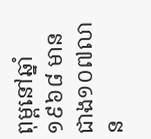ពុម្ពនៅឆ្នាំ១៩៦៨ មានជាង១០៧លាន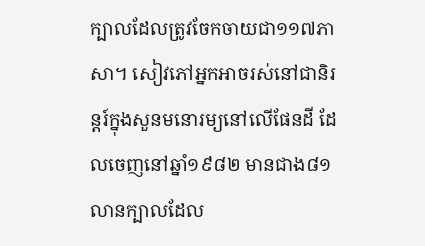ក្បាលដែលត្រូវចែកចាយជា១១៧ភាសា។ សៀវភៅអ្នកអាចរស់នៅជានិរន្តរ៍ក្នុងសួនមនោរម្យនៅលើផែនដី ដែលចេញនៅឆ្នាំ១៩៨២ មានជាង៨១លានក្បាលដែល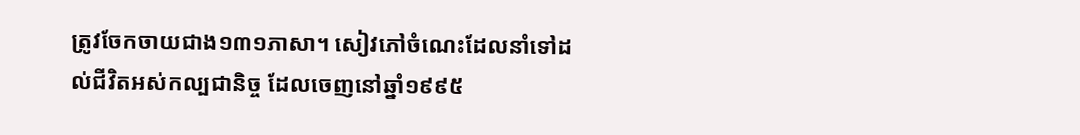ត្រូវចែកចាយជាង១៣១ភាសា។ សៀវភៅចំណេះដែលនាំទៅដល់ជីវិតអស់កល្បជានិច្ច ដែលចេញនៅឆ្នាំ១៩៩៥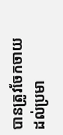បានត្រូវចែកចាយដល់ប្រមា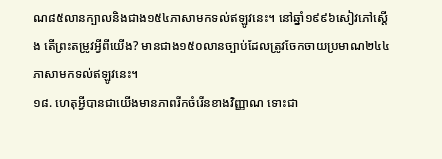ណ៨៥លានក្បាលនិងជាង១៥៤ភាសាមកទល់ឥឡូវនេះ។ នៅឆ្នាំ១៩៩៦សៀវភៅស្តើង តើព្រះតម្រូវអ្វីពីយើង? មានជាង១៥០លានច្បាប់ដែលត្រូវចែកចាយប្រមាណ២៤៤ភាសាមកទល់ឥឡូវនេះ។
១៨. ហេតុអ្វីបានជាយើងមានភាពរីកចំរើនខាងវិញ្ញាណ ទោះជា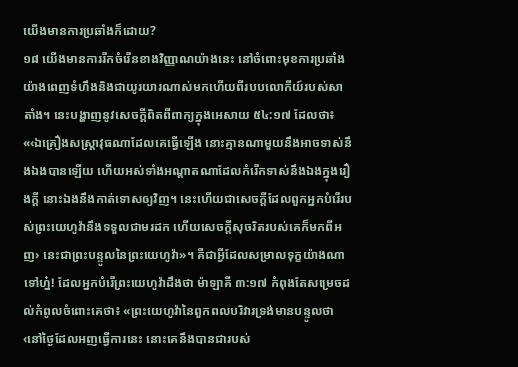យើងមានការប្រឆាំងក៏ដោយ?
១៨ យើងមានការរីកចំរើនខាងវិញ្ញាណយ៉ាងនេះ នៅចំពោះមុខការប្រឆាំងយ៉ាងពេញទំហឹងនិងជាយូរយារណាស់មកហើយពីរបបលោកីយ៍របស់សាតាំង។ នេះបង្ហាញនូវសេចក្ដីពិតពីពាក្យក្នុងអេសាយ ៥៤:១៧ ដែលថា៖ «‹ឯគ្រឿងសស្ដ្រាវុធណាដែលគេធ្វើឡើង នោះគ្មានណាមួយនឹងអាចទាស់នឹងឯងបានឡើយ ហើយអស់ទាំងអណ្ដាតណាដែលកំរើកទាស់នឹងឯងក្នុងរឿងក្ដី នោះឯងនឹងកាត់ទោសឲ្យវិញ។ នេះហើយជាសេចក្ដីដែលពួកអ្នកបំរើរបស់ព្រះយេហូវ៉ានឹងទទួលជាមរដក ហើយសេចក្ដីសុចរិតរបស់គេក៏មកពីអញ› នេះជាព្រះបន្ទូលនៃព្រះយេហូវ៉ា»។ គឺជាអ្វីដែលសម្រាលទុក្ខយ៉ាងណាទៅហ្ន៎! ដែលអ្នកបំរើព្រះយេហូវ៉ាដឹងថា ម៉ាឡាគី ៣:១៧ កំពុងតែសម្រេចដល់កំពូលចំពោះគេថា៖ «ព្រះយេហូវ៉ានៃពួកពលបរិវារទ្រង់មានបន្ទូលថា ‹នៅថ្ងៃដែលអញធ្វើការនេះ នោះគេនឹងបានជារបស់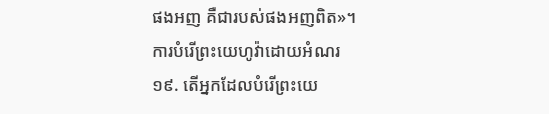ផងអញ គឺជារបស់ផងអញពិត»។
ការបំរើព្រះយេហូវ៉ាដោយអំណរ
១៩. តើអ្នកដែលបំរើព្រះយេ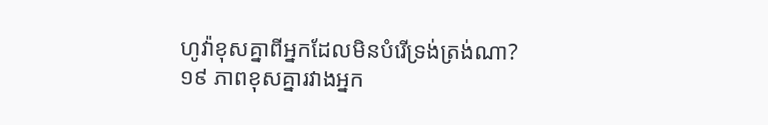ហូវ៉ាខុសគ្នាពីអ្នកដែលមិនបំរើទ្រង់ត្រង់ណា?
១៩ ភាពខុសគ្នារវាងអ្នក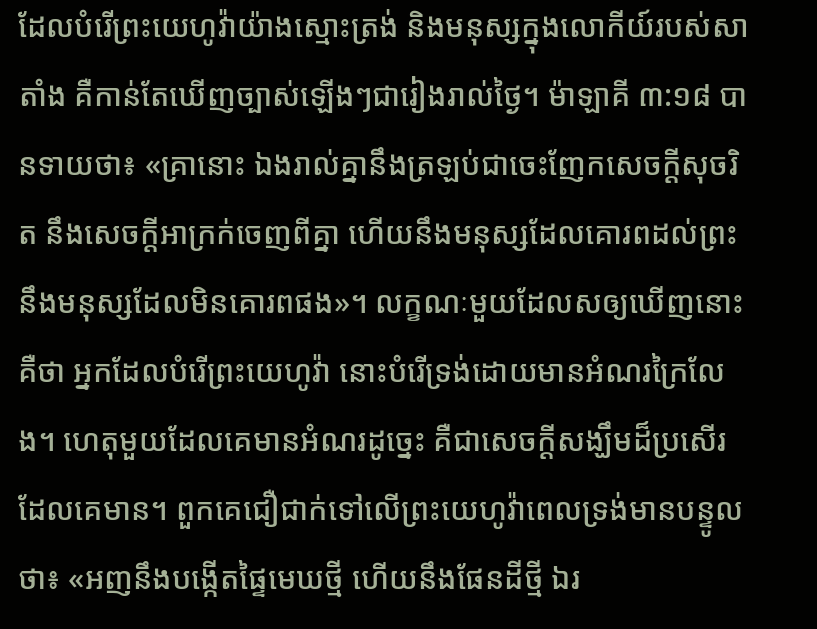ដែលបំរើព្រះយេហូវ៉ាយ៉ាងស្មោះត្រង់ និងមនុស្សក្នុងលោកីយ៍របស់សាតាំង គឺកាន់តែឃើញច្បាស់ឡើងៗជារៀងរាល់ថ្ងៃ។ ម៉ាឡាគី ៣:១៨ បានទាយថា៖ «គ្រានោះ ឯងរាល់គ្នានឹងត្រឡប់ជាចេះញែកសេចក្ដីសុចរិត នឹងសេចក្ដីអាក្រក់ចេញពីគ្នា ហើយនឹងមនុស្សដែលគោរពដល់ព្រះ នឹងមនុស្សដែលមិនគោរពផង»។ លក្ខណៈមួយដែលសឲ្យឃើញនោះគឺថា អ្នកដែលបំរើព្រះយេហូវ៉ា នោះបំរើទ្រង់ដោយមានអំណរក្រៃលែង។ ហេតុមួយដែលគេមានអំណរដូច្នេះ គឺជាសេចក្ដីសង្ឃឹមដ៏ប្រសើរដែលគេមាន។ ពួកគេជឿជាក់ទៅលើព្រះយេហូវ៉ាពេលទ្រង់មានបន្ទូលថា៖ «អញនឹងបង្កើតផ្ទៃមេឃថ្មី ហើយនឹងផែនដីថ្មី ឯរ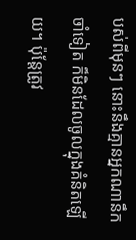បស់ពីមុនៗ នោះនឹងគ្មានអ្នកណានឹកចាំទៀត ក៏មិនដែលចូលក្នុងគំនិតឡើយ។ ប៉ុន្តែត្រូវ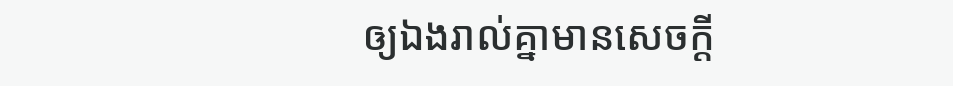ឲ្យឯងរាល់គ្នាមានសេចក្ដី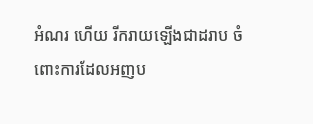អំណរ ហើយ រីករាយឡើងជាដរាប ចំពោះការដែលអញប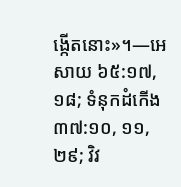ង្កើតនោះ»។—អេសាយ ៦៥:១៧, ១៨; ទំនុកដំកើង ៣៧:១០, ១១, ២៩; វិវ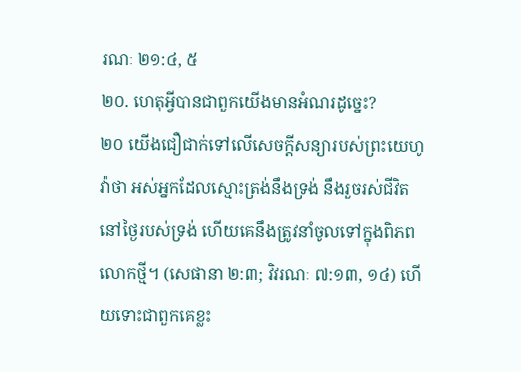រណៈ ២១:៤, ៥
២០. ហេតុអ្វីបានជាពួកយើងមានអំណរដូច្នេះ?
២០ យើងជឿជាក់ទៅលើសេចក្ដីសន្យារបស់ព្រះយេហូវ៉ាថា អស់អ្នកដែលស្មោះត្រង់នឹងទ្រង់ នឹងរួចរស់ជីវិតនៅថ្ងៃរបស់ទ្រង់ ហើយគេនឹងត្រូវនាំចូលទៅក្នុងពិភពលោកថ្មី។ (សេផានា ២:៣; វិវរណៈ ៧:១៣, ១៤) ហើយទោះជាពួកគេខ្លះ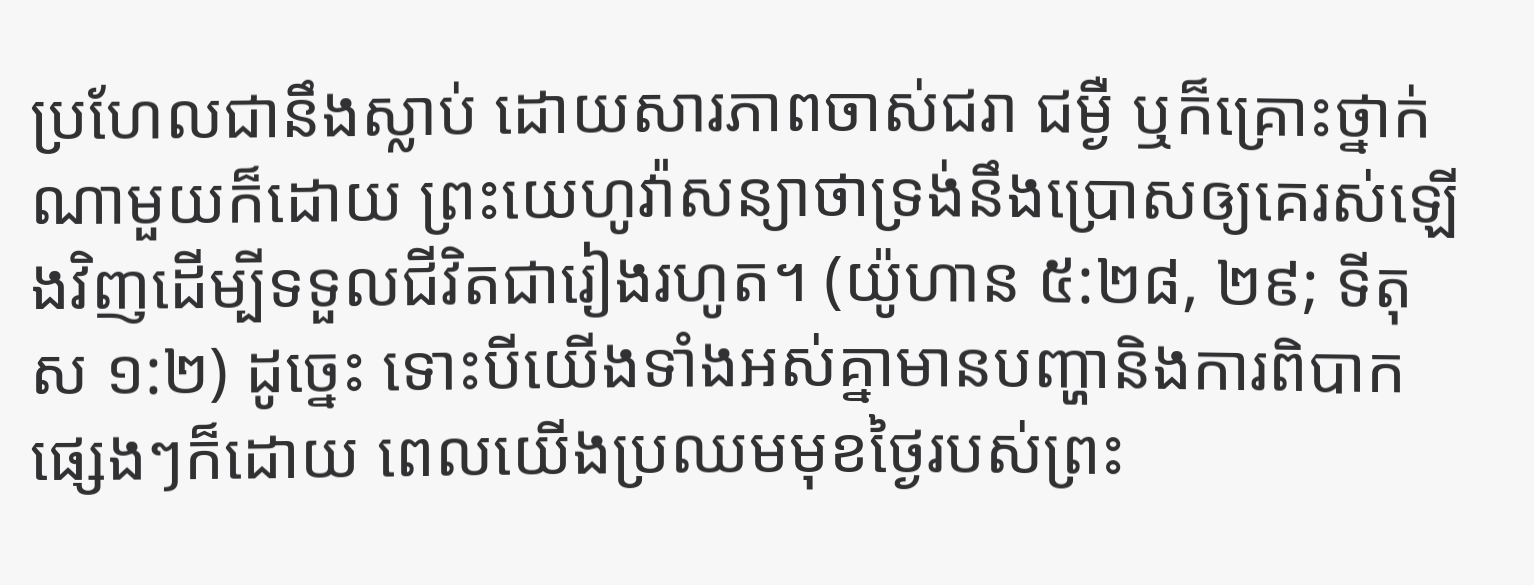ប្រហែលជានឹងស្លាប់ ដោយសារភាពចាស់ជរា ជម្ងឺ ឬក៏គ្រោះថ្នាក់ណាមួយក៏ដោយ ព្រះយេហូវ៉ាសន្យាថាទ្រង់នឹងប្រោសឲ្យគេរស់ឡើងវិញដើម្បីទទួលជីវិតជារៀងរហូត។ (យ៉ូហាន ៥:២៨, ២៩; ទីតុស ១:២) ដូច្នេះ ទោះបីយើងទាំងអស់គ្នាមានបញ្ហានិងការពិបាកផ្សេងៗក៏ដោយ ពេលយើងប្រឈមមុខថ្ងៃរបស់ព្រះ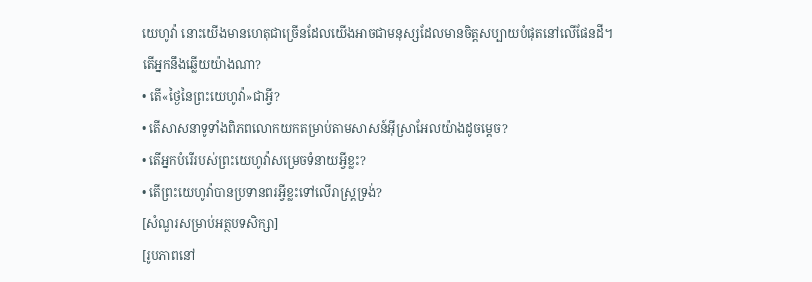យេហូវ៉ា នោះយើងមានហេតុជាច្រើនដែលយើងអាចជាមនុស្សដែលមានចិត្តសប្បាយបំផុតនៅលើផែនដី។
តើអ្នកនឹងឆ្លើយយ៉ាងណា?
• តើ«ថ្ងៃនៃព្រះយេហូវ៉ា»ជាអ្វី?
• តើសាសនាទូទាំងពិភពលោកយកតម្រាប់តាមសាសន៍អ៊ីស្រាអែលយ៉ាងដូចម្ដេច?
• តើអ្នកបំរើរបស់ព្រះយេហូវ៉ាសម្រេចទំនាយអ្វីខ្លះ?
• តើព្រះយេហូវ៉ាបានប្រទានពរអ្វីខ្លះទៅលើរាស្ត្រទ្រង់?
[សំណួរសម្រាប់អត្ថបទសិក្សា]
[រូបភាពនៅ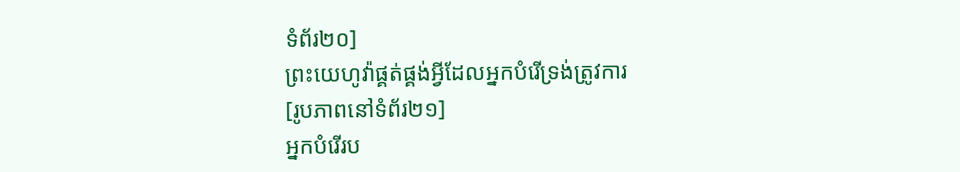ទំព័រ២០]
ព្រះយេហូវ៉ាផ្គត់ផ្គង់អ្វីដែលអ្នកបំរើទ្រង់ត្រូវការ
[រូបភាពនៅទំព័រ២១]
អ្នកបំរើរប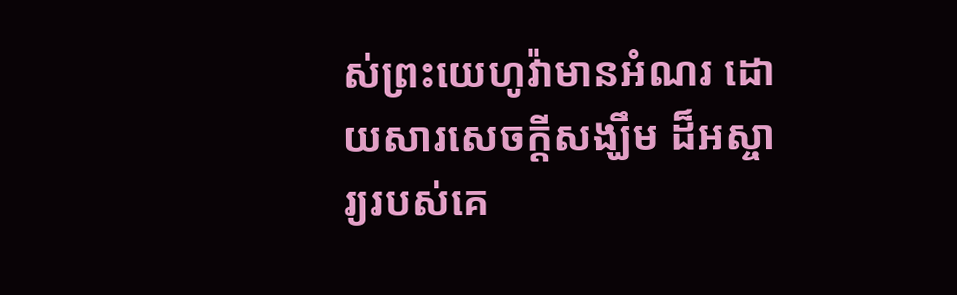ស់ព្រះយេហូវ៉ាមានអំណរ ដោយសារសេចក្ដីសង្ឃឹម ដ៏អស្ចារ្យរបស់គេ